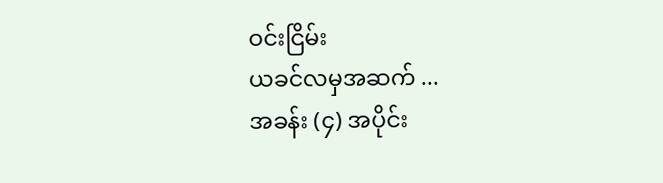ဝင်းငြိမ်း
ယခင်လမှအဆက် ...
အခန်း (၄) အပိုင်း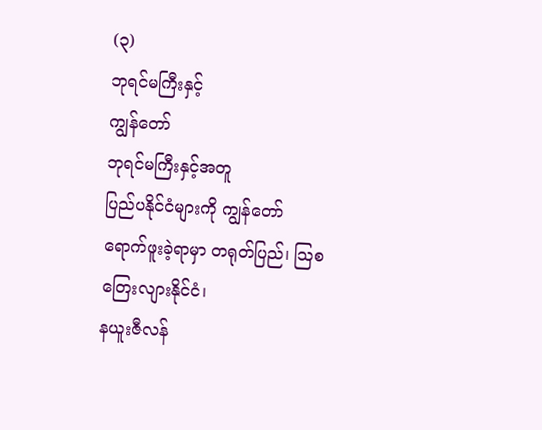(၃)
ဘုရင်မကြီးနှင့်
ကျွန်တော်
ဘုရင်မကြီးနှင့်အတူ
ပြည်ပနိုင်ငံများကို ကျွန်တော် ရောက်ဖူးခဲ့ရာမှာ တရုတ်ပြည်၊ သြစတြေးလျားနိုင်ငံ၊
နယူးဇီလန်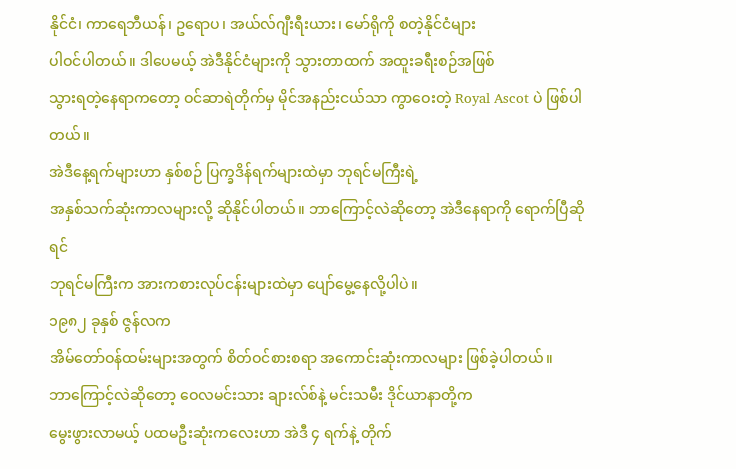နိုင်ငံ၊ ကာရေဘီယန်၊ ဥရောပ၊ အယ်လ်ဂျီးရီးယား၊ မော်ရိုကို စတဲ့နိုင်ငံများ
ပါဝင်ပါတယ်။ ဒါပေမယ့် အဲဒီနိုင်ငံများကို သွားတာထက် အထူးခရီးစဉ်အဖြစ်
သွားရတဲ့နေရာကတော့ ဝင်ဆာရဲတိုက်မှ မိုင်အနည်းငယ်သာ ကွာဝေးတဲ့ Royal Ascot ပဲ ဖြစ်ပါတယ်။
အဲဒီနေ့ရက်များဟာ နှစ်စဉ် ပြက္ခဒိန်ရက်များထဲမှာ ဘုရင်မကြီးရဲ့
အနှစ်သက်ဆုံးကာလများလို့ ဆိုနိုင်ပါတယ်။ ဘာကြောင့်လဲဆိုတော့ အဲဒီနေရာကို ရောက်ပြီဆိုရင်
ဘုရင်မကြီးက အားကစားလုပ်ငန်းများထဲမှာ ပျော်မွေ့နေလို့ပါပဲ။
၁၉၈၂ ခုနှစ် ဇွန်လက
အိမ်တော်ဝန်ထမ်းများအတွက် စိတ်ဝင်စားစရာ အကောင်းဆုံးကာလများ ဖြစ်ခဲ့ပါတယ်။
ဘာကြောင့်လဲဆိုတော့ ဝေလမင်းသား ချားလ်စ်နဲ့ မင်းသမီး ဒိုင်ယာနာတို့က
မွေးဖွားလာမယ့် ပထမဦးဆုံးကလေးဟာ အဲဒီ ၄ ရက်နဲ့ တိုက်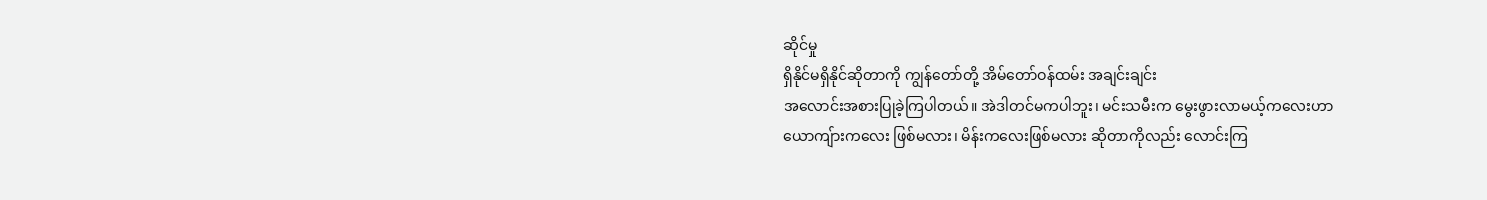ဆိုင်မှု
ရှိနိုင်မရှိနိုင်ဆိုတာကို ကျွန်တော်တို့ အိမ်တော်ဝန်ထမ်း အချင်းချင်း
အလောင်းအစားပြုခဲ့ကြပါတယ်။ အဲဒါတင်မကပါဘူး၊ မင်းသမီးက မွေးဖွားလာမယ့်ကလေးဟာ
ယောကျ်ားကလေး ဖြစ်မလား၊ မိန်းကလေးဖြစ်မလား ဆိုတာကိုလည်း လောင်းကြ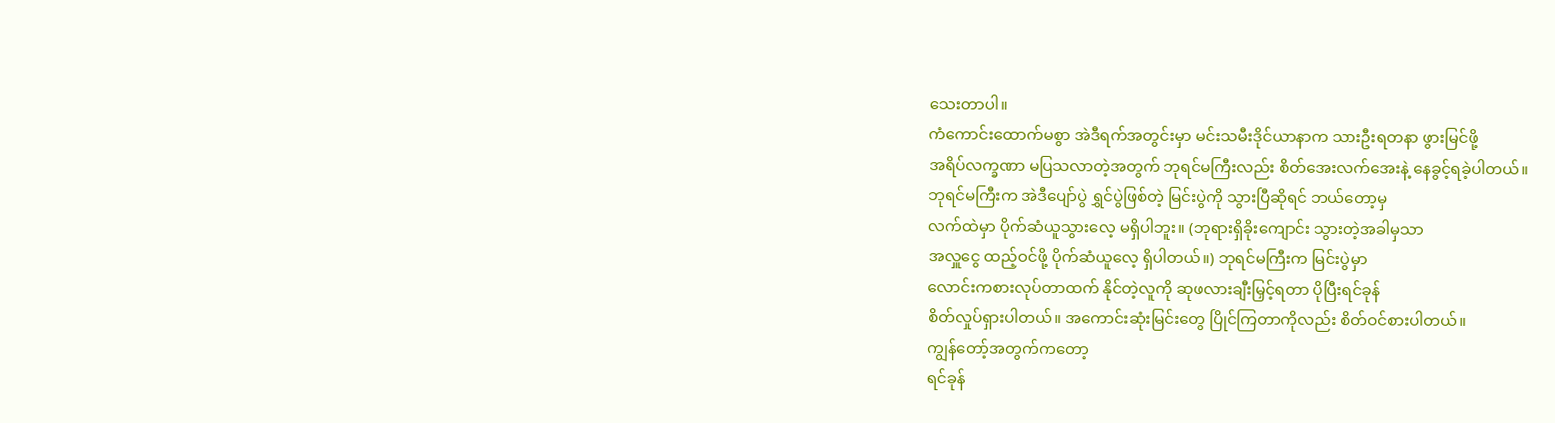သေးတာပါ။
ကံကောင်းထောက်မစွာ အဲဒီရက်အတွင်းမှာ မင်းသမီးဒိုင်ယာနာက သားဦးရတနာ ဖွားမြင်ဖို့
အရိပ်လက္ခဏာ မပြသလာတဲ့အတွက် ဘုရင်မကြီးလည်း စိတ်အေးလက်အေးနဲ့ နေခွင့်ရခဲ့ပါတယ်။
ဘုရင်မကြီးက အဲဒီပျော်ပွဲ ရွှင်ပွဲဖြစ်တဲ့ မြင်းပွဲကို သွားပြီဆိုရင် ဘယ်တော့မှ
လက်ထဲမှာ ပိုက်ဆံယူသွားလေ့ မရှိပါဘူး။ (ဘုရားရှိခိုးကျောင်း သွားတဲ့အခါမှသာ
အလှူငွေ ထည့်ဝင်ဖို့ ပိုက်ဆံယူလေ့ ရှိပါတယ်။) ဘုရင်မကြီးက မြင်းပွဲမှာ
လောင်းကစားလုပ်တာထက် နိုင်တဲ့လူကို ဆုဖလားချီးမြှင့်ရတာ ပိုပြီးရင်ခုန်
စိတ်လှုပ်ရှားပါတယ်။ အကောင်းဆုံးမြင်းတွေ ပြိုင်ကြတာကိုလည်း စိတ်ဝင်စားပါတယ်။
ကျွန်တော့်အတွက်ကတော့
ရင်ခုန်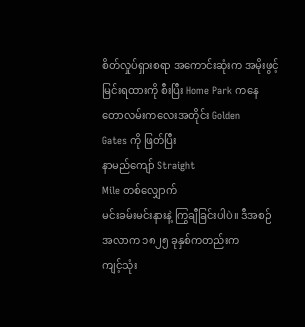စိတ်လှုပ်ရှားစရာ အကောင်းဆုံးက အမိုးဖွင့် မြင်းရထားကို စီးပြီး Home Park ကနေ
တောလမ်းကလေးအတိုင်း Golden
Gates ကို ဖြတ်ပြီး
နာမည်ကျော် Straight
Mile တစ်လျှောက်
မင်းခမ်းမင်းနားနဲ့ ကြွချီခြင်းပါပဲ။ ဒီအစဉ်အလာက ၁၈၂၅ ခုနှစ်ကတည်းက
ကျင့်သုံး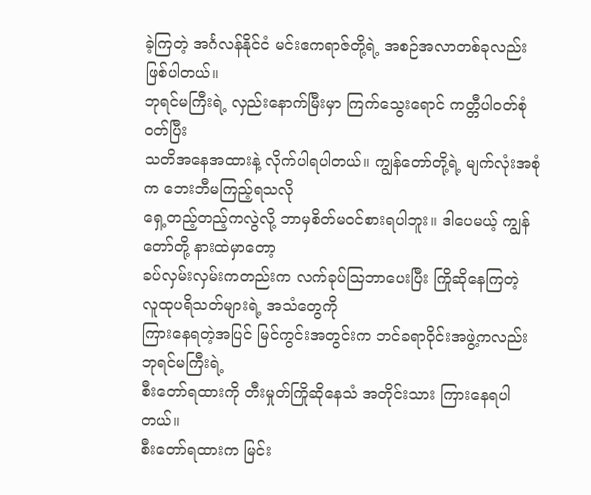ခဲ့ကြတဲ့ အင်္ဂလန်နိုင်ငံ မင်းဧကရာဇ်တို့ရဲ့ အစဉ်အလာတစ်ခုလည်း ဖြစ်ပါတယ်။
ဘုရင်မကြီးရဲ့ လှည်းနောက်မြီးမှာ ကြက်သွေးရောင် ကတ္တီပါဝတ်စုံဝတ်ပြီး
သတိအနေအထားနဲ့ လိုက်ပါရပါတယ်။ ကျွန်တော်တို့ရဲ့ မျက်လုံးအစုံက ဘေးဘီမကြည့်ရသလို
ရှေ့တည့်တည့်ကလွဲလို့ ဘာမှစိတ်မဝင်စားရပါဘူး။ ဒါပေမယ့် ကျွန်တော်တို့ နားထဲမှာတော့
ခပ်လှမ်းလှမ်းကတည်းက လက်ခုပ်သြဘာပေးပြီး ကြိုဆိုနေကြတဲ့ လူထုပရိသတ်များရဲ့ အသံတွေကို
ကြားနေရတဲ့အပြင် မြင်ကွင်းအတွင်းက ဘင်ခရာဝိုင်းအဖွဲ့ကလည်း ဘုရင်မကြီးရဲ့
စီးတော်ရထားကို တီးမှုတ်ကြိုဆိုနေသံ အတိုင်းသား ကြားနေရပါတယ်။
စီးတော်ရထားက မြင်း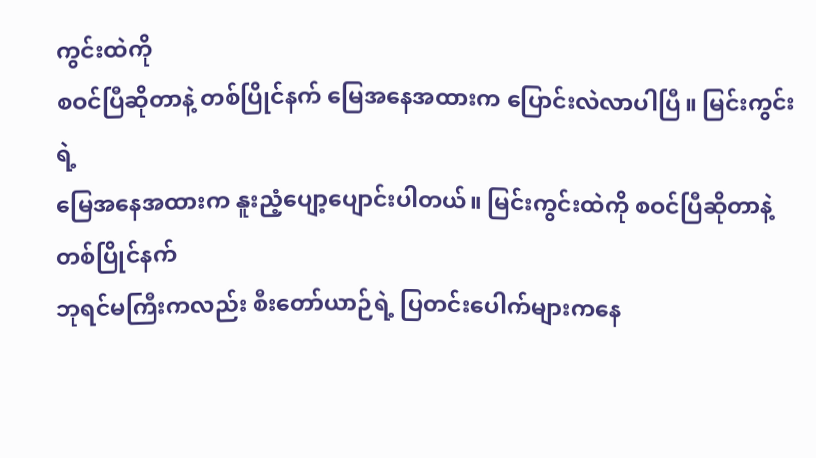ကွင်းထဲကို
စဝင်ပြီဆိုတာနဲ့ တစ်ပြိုင်နက် မြေအနေအထားက ပြောင်းလဲလာပါပြီ။ မြင်းကွင်းရဲ့
မြေအနေအထားက နူးညံ့ပျော့ပျောင်းပါတယ်။ မြင်းကွင်းထဲကို စဝင်ပြီဆိုတာနဲ့ တစ်ပြိုင်နက်
ဘုရင်မကြီးကလည်း စီးတော်ယာဉ်ရဲ့ ပြတင်းပေါက်များကနေ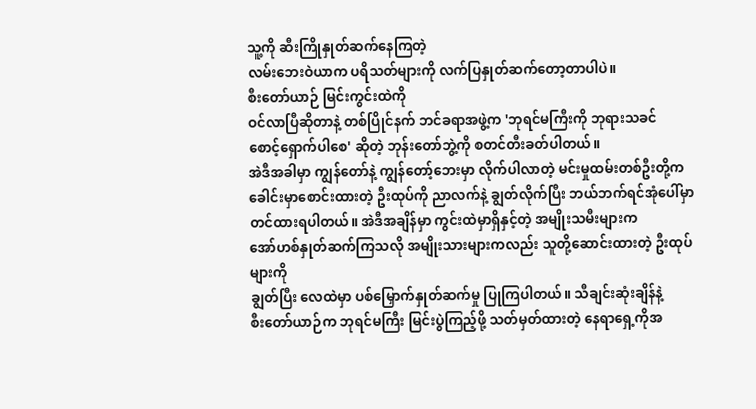သူ့ကို ဆီးကြိုနှုတ်ဆက်နေကြတဲ့
လမ်းဘေးဝဲယာက ပရိသတ်များကို လက်ပြနှုတ်ဆက်တော့တာပါပဲ။
စီးတော်ယာဉ် မြင်းကွင်းထဲကို
ဝင်လာပြီဆိုတာနဲ့ တစ်ပြိုင်နက် ဘင်ခရာအဖွဲ့က 'ဘုရင်မကြီးကို ဘုရားသခင်
စောင့်ရှောက်ပါစေ' ဆိုတဲ့ ဘုန်းတော်ဘွဲ့ကို စတင်တီးခတ်ပါတယ်။
အဲဒီအခါမှာ ကျွန်တော်နဲ့ ကျွန်တော့်ဘေးမှာ လိုက်ပါလာတဲ့ မင်းမှုထမ်းတစ်ဦးတို့က
ခေါင်းမှာစောင်းထားတဲ့ ဦးထုပ်ကို ညာလက်နဲ့ ချွတ်လိုက်ပြီး ဘယ်ဘက်ရင်အုံပေါ်မှာ
တင်ထားရပါတယ်။ အဲဒီအချိန်မှာ ကွင်းထဲမှာရှိနှင့်တဲ့ အမျိုးသမီးများက
အော်ဟစ်နှုတ်ဆက်ကြသလို အမျိုးသားများကလည်း သူတို့ဆောင်းထားတဲ့ ဦးထုပ်များကို
ချွတ်ပြီး လေထဲမှာ ပစ်မြှောက်နှုတ်ဆက်မှု ပြုကြပါတယ်။ သီချင်းဆုံးချိန်နဲ့
စီးတော်ယာဉ်က ဘုရင်မကြီး မြင်းပွဲကြည့်ဖို့ သတ်မှတ်ထားတဲ့ နေရာရှေ့ကိုအ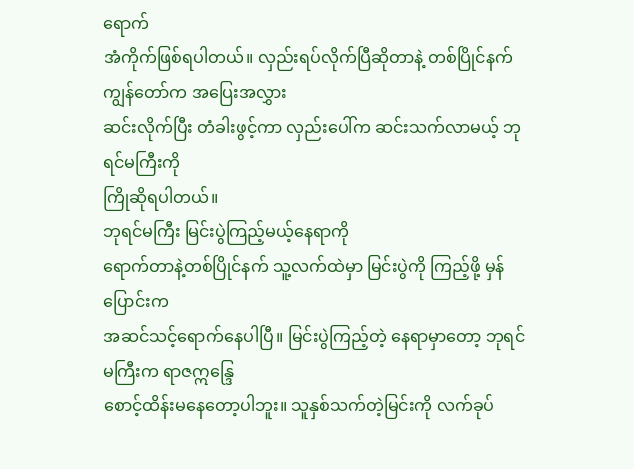ရောက်
အံကိုက်ဖြစ်ရပါတယ်။ လှည်းရပ်လိုက်ပြီဆိုတာနဲ့ တစ်ပြိုင်နက် ကျွန်တော်က အပြေးအလွှား
ဆင်းလိုက်ပြီး တံခါးဖွင့်ကာ လှည်းပေါ်က ဆင်းသက်လာမယ့် ဘုရင်မကြီးကို
ကြိုဆိုရပါတယ်။
ဘုရင်မကြီး မြင်းပွဲကြည့်မယ့်နေရာကို
ရောက်တာနဲ့တစ်ပြိုင်နက် သူ့လက်ထဲမှာ မြင်းပွဲကို ကြည့်ဖို့ မှန်ပြောင်းက
အဆင်သင့်ရောက်နေပါပြီ။ မြင်းပွဲကြည့်တဲ့ နေရာမှာတော့ ဘုရင်မကြီးက ရာဇဣန္ဒြေ
စောင့်ထိန်းမနေတော့ပါဘူး။ သူနှစ်သက်တဲ့မြင်းကို လက်ခုပ်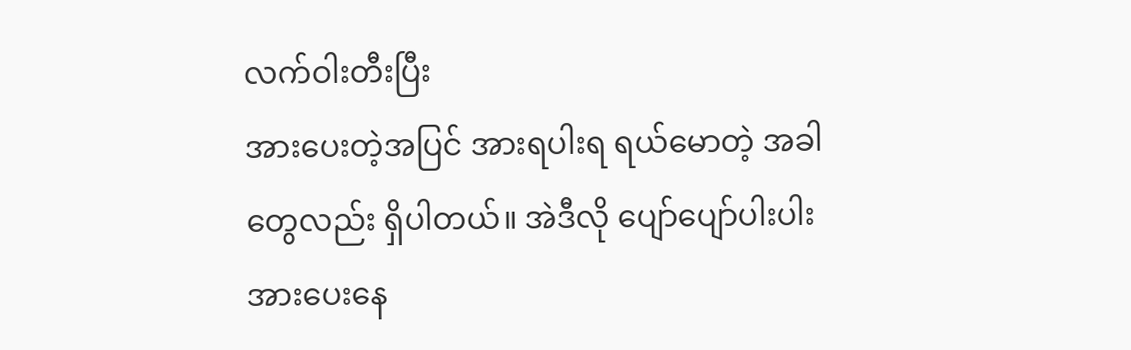လက်ဝါးတီးပြီး
အားပေးတဲ့အပြင် အားရပါးရ ရယ်မောတဲ့ အခါတွေလည်း ရှိပါတယ်။ အဲဒီလို ပျော်ပျော်ပါးပါး
အားပေးနေ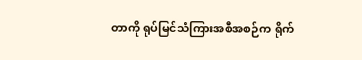တာကို ရုပ်မြင်သံကြားအစီအစဉ်က ရိုက်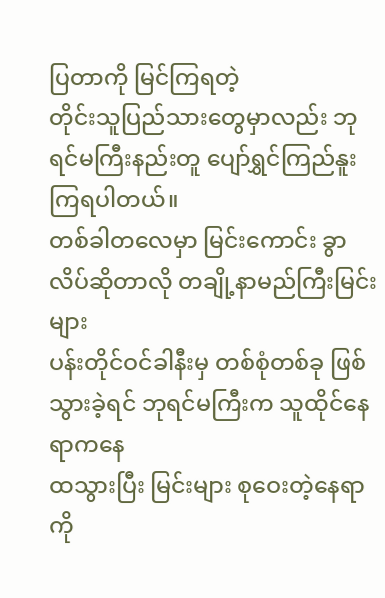ပြတာကို မြင်ကြရတဲ့
တိုင်းသူပြည်သားတွေမှာလည်း ဘုရင်မကြီးနည်းတူ ပျော်ရွှင်ကြည်နူးကြရပါတယ်။
တစ်ခါတလေမှာ မြင်းကောင်း ခွာလိပ်ဆိုတာလို တချို့နာမည်ကြီးမြင်းများ
ပန်းတိုင်ဝင်ခါနီးမှ တစ်စုံတစ်ခု ဖြစ်သွားခဲ့ရင် ဘုရင်မကြီးက သူထိုင်နေရာကနေ
ထသွားပြီး မြင်းများ စုဝေးတဲ့နေရာကို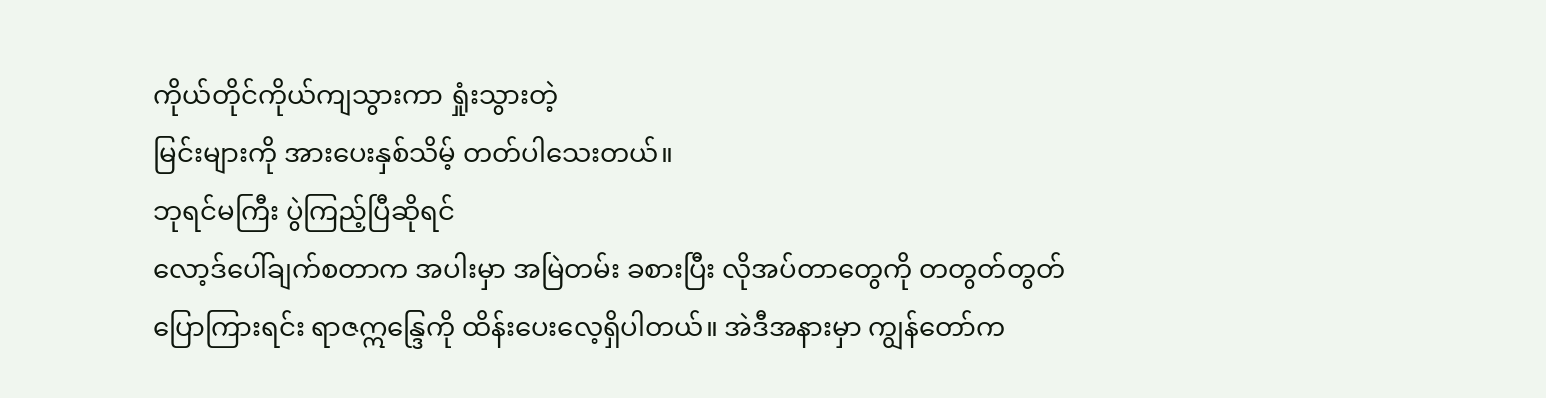ကိုယ်တိုင်ကိုယ်ကျသွားကာ ရှုံးသွားတဲ့
မြင်းများကို အားပေးနှစ်သိမ့် တတ်ပါသေးတယ်။
ဘုရင်မကြီး ပွဲကြည့်ပြီဆိုရင်
လော့ဒ်ပေါ်ချက်စတာက အပါးမှာ အမြဲတမ်း ခစားပြီး လိုအပ်တာတွေကို တတွတ်တွတ်
ပြောကြားရင်း ရာဇဣန္ဒြေကို ထိန်းပေးလေ့ရှိပါတယ်။ အဲဒီအနားမှာ ကျွန်တော်က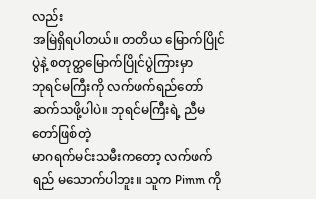လည်း
အမြဲရှိရပါတယ်။ တတိယ မြောက်ပြိုင်ပွဲနဲ့ စတုတ္ထမြောက်ပြိုင်ပွဲကြားမှာ
ဘုရင်မကြီးကို လက်ဖက်ရည်တော် ဆက်သဖို့ပါပဲ။ ဘုရင်မကြီးရဲ့ ညီမတော်ဖြစ်တဲ့
မာဂရက်မင်းသမီးကတော့ လက်ဖက်ရည် မသောက်ပါဘူး။ သူက Pimm ကို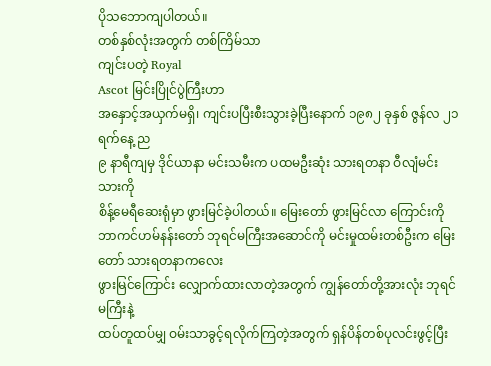ပိုသဘောကျပါတယ်။
တစ်နှစ်လုံးအတွက် တစ်ကြိမ်သာ
ကျင်းပတဲ့ Royal
Ascot မြင်းပြိုင်ပွဲကြီးဟာ
အနှောင့်အယှက်မရှိ၊ ကျင်းပပြီးစီးသွားခဲ့ပြီးနောက် ၁၉၈၂ ခုနှစ် ဇွန်လ ၂၁ ရက်နေ့ ည
၉ နာရီကျမှ ဒိုင်ယာနာ မင်းသမီးက ပထမဦးဆုံး သားရတနာ ဝီလျံမင်းသားကို
စိန့်မေရီဆေးရုံမှာ ဖွားမြင်ခဲ့ပါတယ်။ မြေးတော် ဖွားမြင်လာ ကြောင်းကို
ဘာကင်ဟမ်နန်းတော် ဘုရင်မကြီးအဆောင်ကို မင်းမှုထမ်းတစ်ဦးက မြေးတော် သားရတနာကလေး
ဖွားမြင်ကြောင်း လျှောက်ထားလာတဲ့အတွက် ကျွန်တော်တို့အားလုံး ဘုရင်မကြီးနဲ့
ထပ်တူထပ်မျှ ဝမ်းသာခွင့်ရလိုက်ကြတဲ့အတွက် ရှန်ပိန်တစ်ပုလင်းဖွင့်ပြီး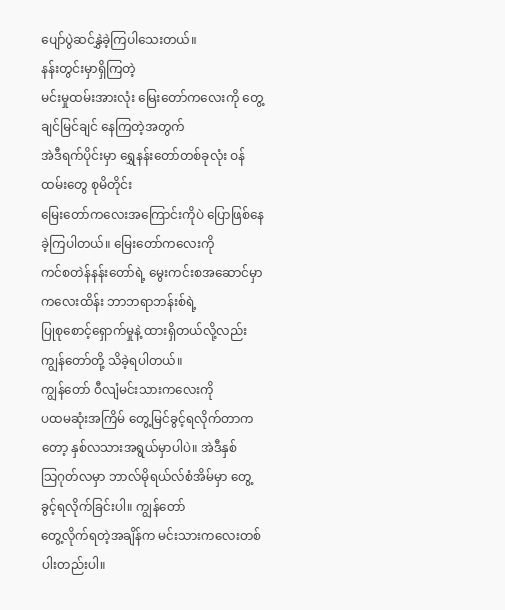ပျော်ပွဲဆင်နွှဲခဲ့ကြပါသေးတယ်။
နန်းတွင်းမှာရှိကြတဲ့
မင်းမှုထမ်းအားလုံး မြေးတော်ကလေးကို တွေ့ချင်မြင်ချင် နေကြတဲ့အတွက်
အဲဒီရက်ပိုင်းမှာ ရွှေနန်းတော်တစ်ခုလုံး ဝန်ထမ်းတွေ စုမိတိုင်း
မြေးတော်ကလေးအကြောင်းကိုပဲ ပြောဖြစ်နေခဲ့ကြပါတယ်။ မြေးတော်ကလေးကို
ကင်စတဲန်နန်းတော်ရဲ့ မွေးကင်းစအဆောင်မှာ ကလေးထိန်း ဘာဘရာဘန်းစ်ရဲ့
ပြုစုစောင့်ရှောက်မှုနဲ့ ထားရှိတယ်လို့လည်း ကျွန်တော်တို့ သိခဲ့ရပါတယ်။
ကျွန်တော် ဝီလျံမင်းသားကလေးကို
ပထမဆုံးအကြိမ် တွေ့မြင်ခွင့်ရလိုက်တာကတော့ နှစ်လသားအရွယ်မှာပါပဲ။ အဲဒီနှစ်
သြဂုတ်လမှာ ဘာလ်မိုရယ်လ်စံအိမ်မှာ တွေ့ခွင့်ရလိုက်ခြင်းပါ။ ကျွန်တော်
တွေ့လိုက်ရတဲ့အချိန်က မင်းသားကလေးတစ်ပါးတည်းပါ။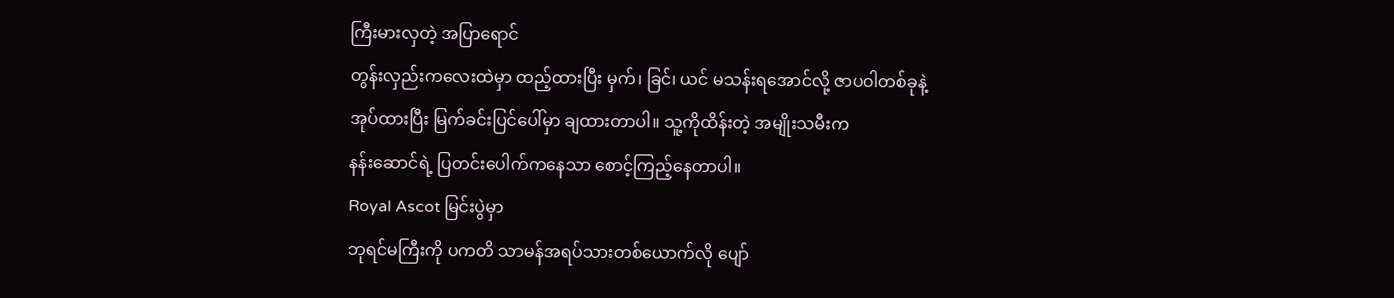ကြီးမားလှတဲ့ အပြာရောင်
တွန်းလှည်းကလေးထဲမှာ ထည့်ထားပြီး မှက်၊ ခြင်၊ ယင် မသန်းရအောင်လို့ ဇာပဝါတစ်ခုနဲ့
အုပ်ထားပြီး မြက်ခင်းပြင်ပေါ်မှာ ချထားတာပါ။ သူ့ကိုထိန်းတဲ့ အမျိုးသမီးက
နန်းဆောင်ရဲ့ ပြတင်းပေါက်ကနေသာ စောင့်ကြည့်နေတာပါ။
Royal Ascot မြင်းပွဲမှာ
ဘုရင်မကြီးကို ပကတိ သာမန်အရပ်သားတစ်ယောက်လို ပျော်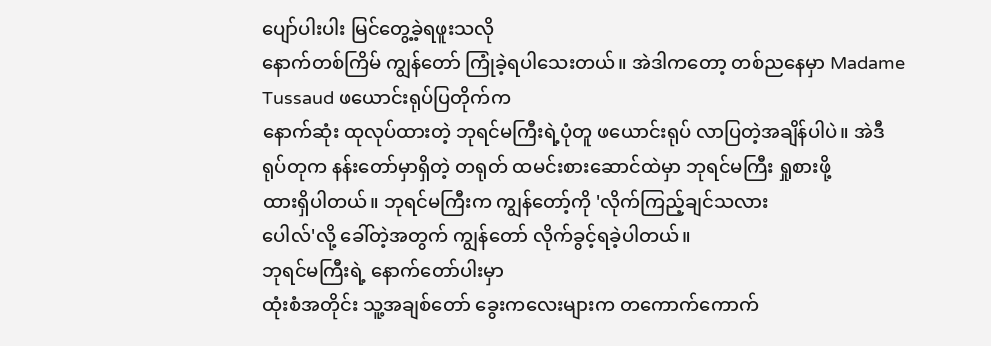ပျော်ပါးပါး မြင်တွေ့ခဲ့ရဖူးသလို
နောက်တစ်ကြိမ် ကျွန်တော် ကြုံခဲ့ရပါသေးတယ်။ အဲဒါကတော့ တစ်ညနေမှာ Madame
Tussaud ဖယောင်းရုပ်ပြတိုက်က
နောက်ဆုံး ထုလုပ်ထားတဲ့ ဘုရင်မကြီးရဲ့ပုံတူ ဖယောင်းရုပ် လာပြတဲ့အချိန်ပါပဲ။ အဲဒီ
ရုပ်တုက နန်းတော်မှာရှိတဲ့ တရုတ် ထမင်းစားဆောင်ထဲမှာ ဘုရင်မကြီး ရှုစားဖို့
ထားရှိပါတယ်။ ဘုရင်မကြီးက ကျွန်တော့်ကို 'လိုက်ကြည့်ချင်သလား
ပေါလ်'လို့ ခေါ်တဲ့အတွက် ကျွန်တော် လိုက်ခွင့်ရခဲ့ပါတယ်။
ဘုရင်မကြီးရဲ့ နောက်တော်ပါးမှာ
ထုံးစံအတိုင်း သူ့အချစ်တော် ခွေးကလေးများက တကောက်ကောက်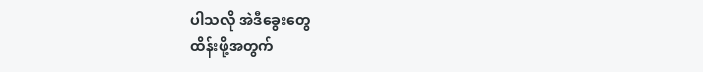ပါသလို အဲဒီခွေးတွေ
ထိန်းဖို့အတွက်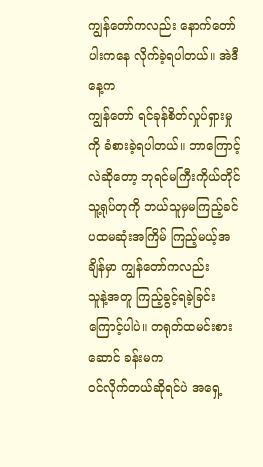ကျွန်တော်ကလည်း နောက်တော်ပါးကနေ လိုက်ခဲ့ရပါတယ်။ အဲဒီနေ့က
ကျွန်တော် ရင်ခုန်စိတ်လှုပ်ရှားမှုကို ခံစားခဲ့ရပါတယ်။ ဘာကြောင့်လဲဆိုတော့ ဘုရင်မကြီးကိုယ်တိုင်
သူ့ရုပ်တုကို ဘယ်သူမှမကြည့်ခင် ပထမဆုံးအကြိမ် ကြည့်မယ့်အချိန်မှာ ကျွန်တော်ကလည်း
သူနဲ့အတူ ကြည့်ခွင့်ရခဲ့ခြင်းကြောင့်ပါပဲ။ တရုတ်ထမင်းစားဆောင် ခန်းမက
ဝင်လိုက်တယ်ဆိုရင်ပဲ အရှေ့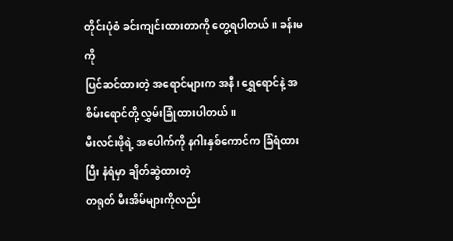တိုင်းပုံစံ ခင်းကျင်းထားတာကို တွေ့ရပါတယ်။ ခန်းမကို
ပြင်ဆင်ထားတဲ့ အရောင်များက အနီ၊ ရွှေရောင်နဲ့ အစိမ်းရောင်တို့ လွှမ်းခြုံထားပါတယ်။
မီးလင်းဖိုရဲ့ အပေါက်ကို နဂါးနှစ်ကောင်က ခြံရံထားပြီး နံရံမှာ ချိတ်ဆွဲထားတဲ့
တရုတ် မီးအိမ်များကိုလည်း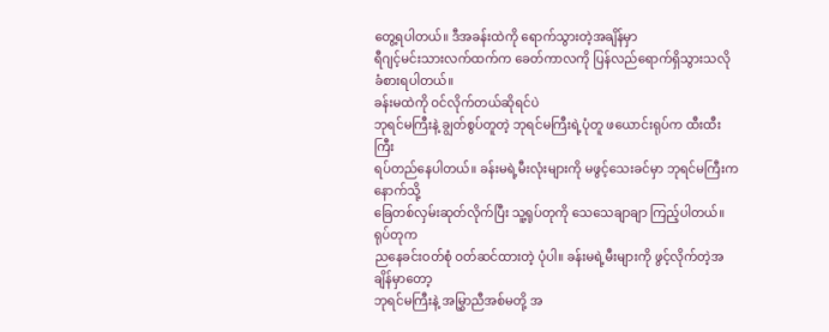တွေ့ရပါတယ်။ ဒီအခန်းထဲကို ရောက်သွားတဲ့အချိန်မှာ
ရီဂျင့်မင်းသားလက်ထက်က ခေတ်ကာလကို ပြန်လည်ရောက်ရှိသွားသလို ခံစားရပါတယ်။
ခန်းမထဲကို ဝင်လိုက်တယ်ဆိုရင်ပဲ
ဘုရင်မကြီးနဲ့ ချွတ်စွပ်တူတဲ့ ဘုရင်မကြီးရဲ့ပုံတူ ဖယောင်းရုပ်က ထီးထီးကြီး
ရပ်တည်နေပါတယ်။ ခန်းမရဲ့မီးလုံးများကို မဖွင့်သေးခင်မှာ ဘုရင်မကြီးကနောက်သို့
ခြေတစ်လှမ်းဆုတ်လိုက်ပြီး သူ့ရုပ်တုကို သေသေချာချာ ကြည့်ပါတယ်။ ရုပ်တုက
ညနေခင်းဝတ်စုံ ဝတ်ဆင်ထားတဲ့ ပုံပါ။ ခန်းမရဲ့မီးများကို ဖွင့်လိုက်တဲ့အချိန်မှာတော့
ဘုရင်မကြီးနဲ့ အမြွှာညီအစ်မတို့ အ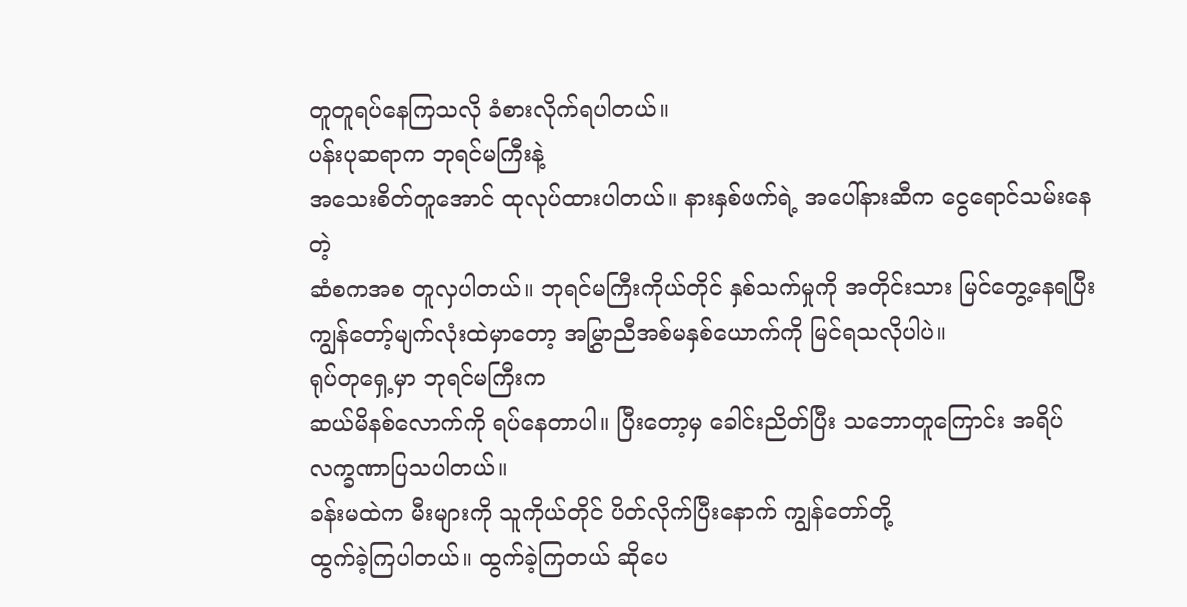တူတူရပ်နေကြသလို ခံစားလိုက်ရပါတယ်။
ပန်းပုဆရာက ဘုရင်မကြီးနဲ့
အသေးစိတ်တူအောင် ထုလုပ်ထားပါတယ်။ နားနှစ်ဖက်ရဲ့ အပေါ်နားဆီက ငွေရောင်သမ်းနေတဲ့
ဆံစကအစ တူလှပါတယ်။ ဘုရင်မကြီးကိုယ်တိုင် နှစ်သက်မှုကို အတိုင်းသား မြင်တွေ့နေရပြီး
ကျွန်တော့်မျက်လုံးထဲမှာတော့ အမြွှာညီအစ်မနှစ်ယောက်ကို မြင်ရသလိုပါပဲ။
ရုပ်တုရှေ့မှာ ဘုရင်မကြီးက
ဆယ်မိနစ်လောက်ကို ရပ်နေတာပါ။ ပြီးတော့မှ ခေါင်းညိတ်ပြီး သဘောတူကြောင်း အရိပ်လက္ခဏာပြသပါတယ်။
ခန်းမထဲက မီးများကို သူကိုယ်တိုင် ပိတ်လိုက်ပြီးနောက် ကျွန်တော်တို့
ထွက်ခဲ့ကြပါတယ်။ ထွက်ခဲ့ကြတယ် ဆိုပေ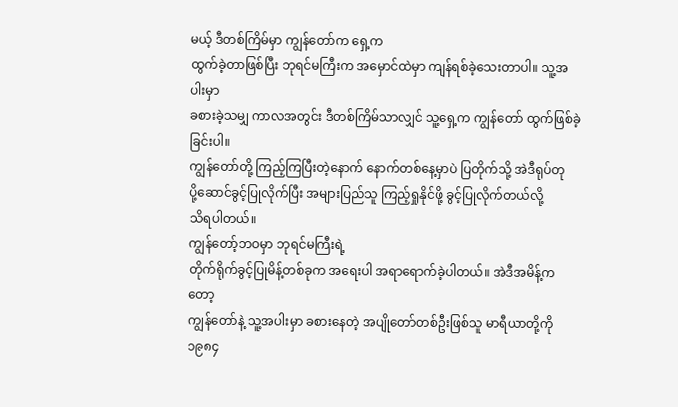မယ့် ဒီတစ်ကြိမ်မှာ ကျွန်တော်က ရှေ့က
ထွက်ခဲ့တာဖြစ်ပြီး ဘုရင်မကြီးက အမှောင်ထဲမှာ ကျန်ရစ်ခဲ့သေးတာပါ။ သူ့အပါးမှာ
ခစားခဲ့သမျှ ကာလအတွင်း ဒီတစ်ကြိမ်သာလျှင် သူ့ရှေ့က ကျွန်တော် ထွက်ဖြစ်ခဲ့ခြင်းပါ။
ကျွန်တော်တို့ ကြည့်ကြပြီးတဲ့နောက် နောက်တစ်နေ့မှာပဲ ပြတိုက်သို့ အဲဒီရုပ်တု
ပို့ဆောင်ခွင့်ပြုလိုက်ပြီး အများပြည်သူ ကြည့်ရှုနိုင်ဖို့ ခွင့်ပြုလိုက်တယ်လို့
သိရပါတယ်။
ကျွန်တော့်ဘဝမှာ ဘုရင်မကြီးရဲ့
တိုက်ရိုက်ခွင့်ပြုမိန့်တစ်ခုက အရေးပါ အရာရောက်ခဲ့ပါတယ်။ အဲဒီအမိန့်ကတော့
ကျွန်တော်နဲ့ သူ့အပါးမှာ ခစားနေတဲ့ အပျိုတော်တစ်ဦးဖြစ်သူ မာရီယာတို့ကို ၁၉၈၄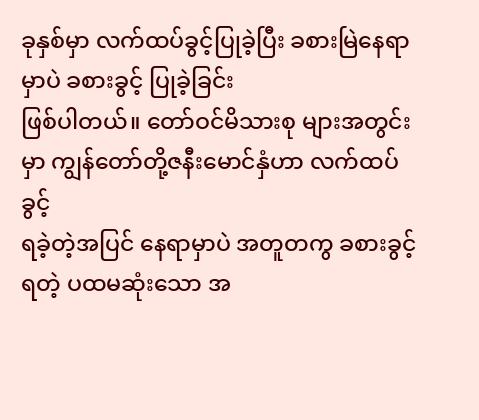ခုနှစ်မှာ လက်ထပ်ခွင့်ပြုခဲ့ပြီး ခစားမြဲနေရာမှာပဲ ခစားခွင့် ပြုခဲ့ခြင်း
ဖြစ်ပါတယ်။ တော်ဝင်မိသားစု များအတွင်းမှာ ကျွန်တော်တို့ဇနီးမောင်နှံဟာ လက်ထပ်ခွင့်
ရခဲ့တဲ့အပြင် နေရာမှာပဲ အတူတကွ ခစားခွင့်ရတဲ့ ပထမဆုံးသော အ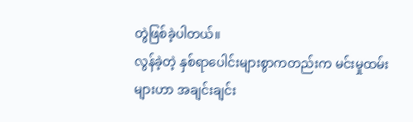တွဲဖြစ်ခဲ့ပါတယ်။
လွန်ခဲ့တဲ့ နှစ်ရာပေါင်းများစွာကတည်းက မင်းမှုထမ်းများဟာ အချင်းချင်း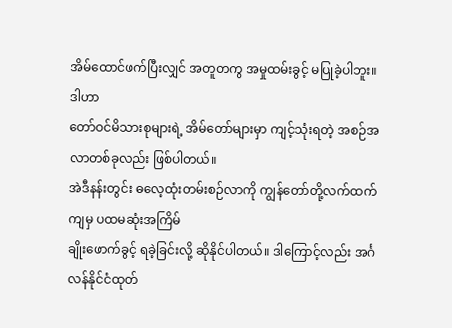အိမ်ထောင်ဖက်ပြီးလျှင် အတူတကွ အမှုထမ်းခွင့် မပြုခဲ့ပါဘူး။ ဒါဟာ
တော်ဝင်မိသားစုများရဲ့ အိမ်တော်များမှာ ကျင့်သုံးရတဲ့ အစဉ်အလာတစ်ခုလည်း ဖြစ်ပါတယ်။
အဲဒီနန်းတွင်း ဓလေ့ထုံးတမ်းစဉ်လာကို ကျွန်တော်တို့လက်ထက်ကျမှ ပထမဆုံးအကြိမ်
ချိုးဖောက်ခွင့် ရခဲ့ခြင်းလို့ ဆိုနိုင်ပါတယ်။ ဒါကြောင့်လည်း အင်္ဂလန်နိုင်ငံထုတ်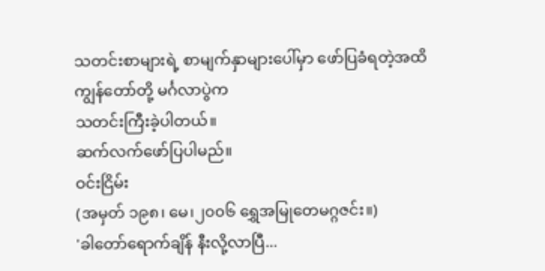သတင်းစာများရဲ့ စာမျက်နှာများပေါ်မှာ ဖော်ပြခံရတဲ့အထိ ကျွန်တော်တို့ မင်္ဂလာပွဲက
သတင်းကြီးခဲ့ပါတယ်။
ဆက်လက်ဖော်ပြပါမည်။
ဝင်းငြိမ်း
(အမှတ် ၁၉၈၊ မေ၊၂၀၀၆ ရွှေအမြုတေမဂ္ဂဇင်း။)
'ခါတော်ရောက်ချိန် နီးလို့လာပြီ...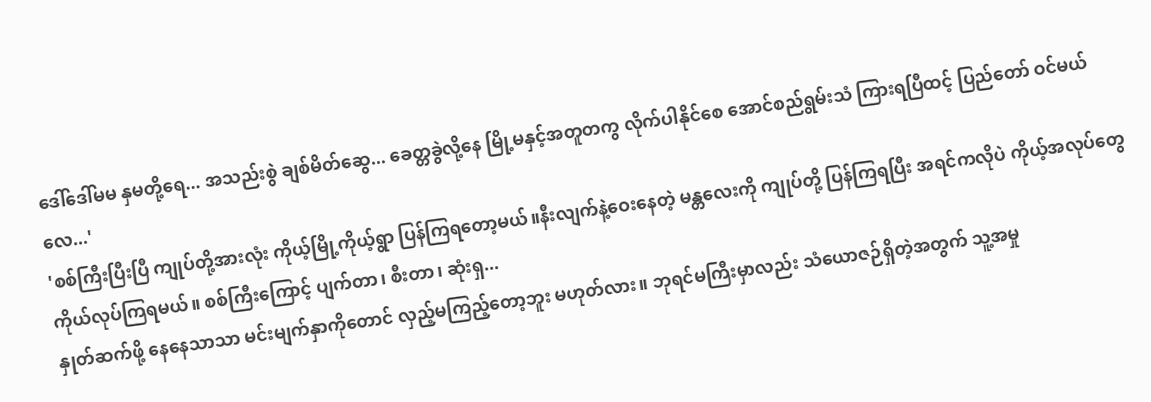ဒေါ်ဒေါ်မမ နှမတို့ရေ... အသည်းစွဲ ချစ်မိတ်ဆွေ... ခေတ္တခွဲလို့နေ မြို့မနှင့်အတူတကွ လိုက်ပါနိုင်စေ အောင်စည်ရွမ်းသံ ကြားရပြီထင့် ပြည်တော် ဝင်မယ်လေ...'
'စစ်ကြီးပြီးပြီ ကျုပ်တို့အားလုံး ကိုယ့်မြို့ကိုယ့်ရွာ ပြန်ကြရတော့မယ်။နီးလျက်နဲ့ဝေးနေတဲ့ မန္တလေးကို ကျုပ်တို့ ပြန်ကြရပြီး အရင်ကလိုပဲ ကိုယ့်အလုပ်တွေ ကိုယ်လုပ်ကြရမယ်။ စစ်ကြီးကြောင့် ပျက်တာ၊ စီးတာ၊ ဆုံးရှ...
နှုတ်ဆက်ဖို့ နေနေသာသာ မင်းမျက်နှာကိုတောင် လှည့်မကြည့်တော့ဘူး မဟုတ်လား။ ဘုရင်မကြီးမှာလည်း သံယောဇဉ်ရှိတဲ့အတွက် သူ့အမှု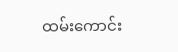ထမ်းကောင်း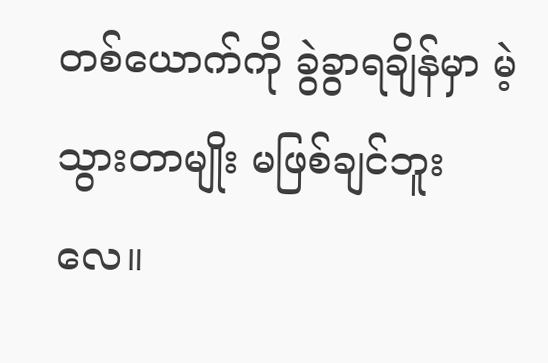တစ်ယောက်ကို ခွဲခွာရချိန်မှာ မဲ့သွားတာမျိုး မဖြစ်ချင်ဘူးလေ။